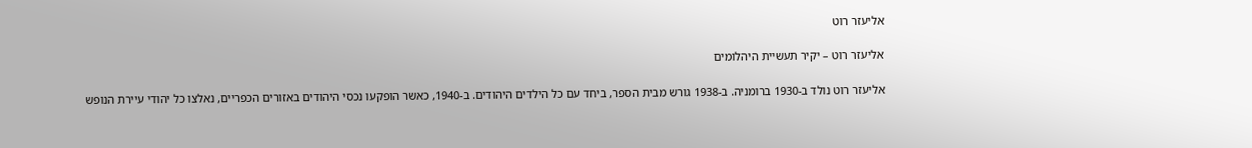אליעזר רוט

אליעזר רוט – יקיר תעשיית היהלומים

אליעזר רוט נולד ב-1930 ברומניה. ב-1938 גורש מבית הספר, ביחד עם כל הילדים היהודים. ב-1940, כאשר הופקעו נכסי היהודים באזורים הכפריים, נאלצו כל יהודי עיירת הנופש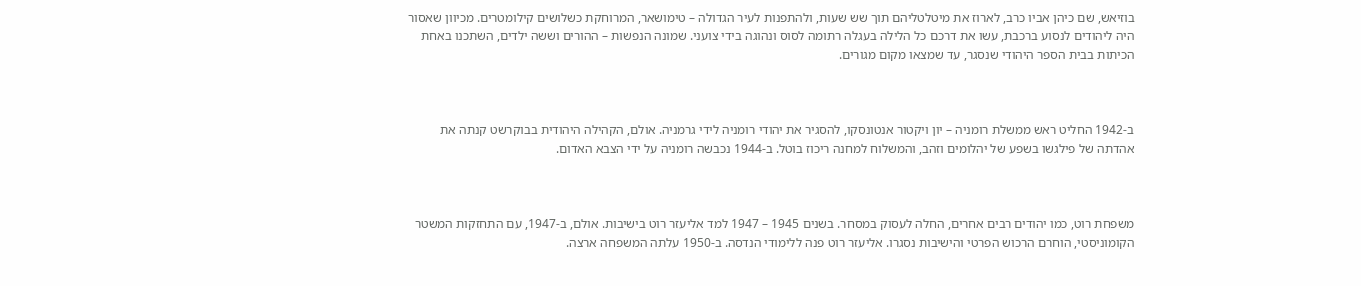בוזיאש, שם כיהן אביו כרב, לארוז את מיטלטליהם תוך שש שעות, ולהתפנות לעיר הגדולה – טימושאר, המרוחקת כשלושים קילומטרים. מכיוון שאסור היה ליהודים לנסוע ברכבת, עשו את דרכם כל הלילה בעגלה רתומה לסוס ונהוגה בידי צועני. שמונה הנפשות – ההורים וששה ילדים, השתכנו באחת הכיתות בבית הספר היהודי שנסגר, עד שמצאו מקום מגורים.



ב-1942 החליט ראש ממשלת רומניה – יון ויקטור אנטונסקו, להסגיר את יהודי רומניה לידי גרמניה. אולם, הקהילה היהודית בבוקרשט קנתה את אהדתה של פילגשו בשפע של יהלומים וזהב, והמשלוח למחנה ריכוז בוטל. ב-1944 נכבשה רומניה על ידי הצבא האדום.



משפחת רוט, כמו יהודים רבים אחרים, החלה לעסוק במסחר. בשנים 1945 – 1947 למד אליעזר רוט בישיבות. אולם, ב-1947, עם התחזקות המשטר הקומוניסטי, הוחרם הרכוש הפרטי והישיבות נסגרו. אליעזר רוט פנה ללימודי הנדסה. ב-1950 עלתה המשפחה ארצה.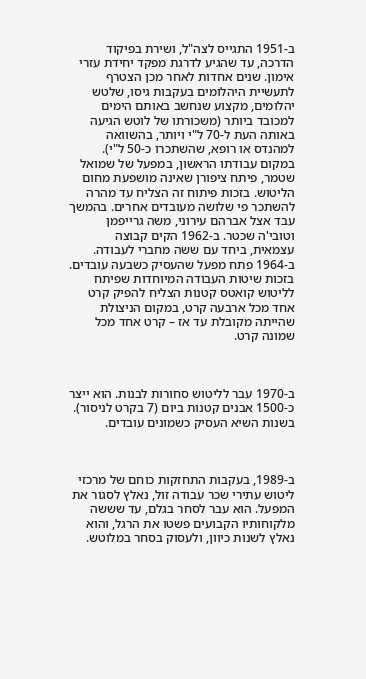ב-1951 התגייס לצה"ל, ושירת בפיקוד הדרכה, עד שהגיע לדרגת מפקד יחידת עזרי אימון. שנים אחדות לאחר מכן הצטרף לתעשיית היהלומים בעקבות גיסו, שלטש יהלומים, מקצוע שנחשב באותם הימים למכובד ביותר (משכורתו של לוטש הגיעה באותה העת ל-70 ל"י ויותר, בהשוואה למהנדס או רופא, שהשתכרו כ-50 ל"י). במקום עבודתו הראשון, במפעל של שמואל שטמר, פיתח ציפורן שאינה מושפעת מחום הליטוש. בזכות פיתוח זה הצליח עד מהרה להשתכר פי שלושה מעובדים אחרים. בהמשך עבד אצל אברהם עירוני, משה גרייפמן וטובי'ה שכטר. ב-1962 הקים קבוצה עצמאית, ביחד עם ששה מחברי לעבודה. ב-1964 פתח מפעל שהעסיק כשבעה עובדים. בזכות שיטות העבודה המיוחדות שפיתח לליטוש קואטס קטנות הצליח להפיק קרט אחד מכל ארבעה קרט, במקום הניצולת שהייתה מקובלת עד אז – קרט אחד מכל שמונה קרט.



ב-1970 עבר לליטוש סחורות לבנות. הוא ייצר כ-1500 אבנים קטנות ביום (7 בקרט לניסור). בשנות השיא העסיק כשמונים עובדים.



ב-1989, בעקבות התחזקות כוחם של מרכזי ליטוש עתירי שכר עבודה זול, נאלץ לסגור את המפעל. הוא עבר לסחר בגלם, עד שששה מלקוחותיו הקבועים פשטו את הרגל, והוא נאלץ לשנות כיוון, ולעסוק בסחר במלוטש.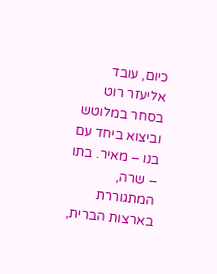כיום, עובד אליעזר רוט בסחר במלוטש וביצוא ביחד עם בנו – מאיר. בתו – שרה, המתגוררת בארצות הברית,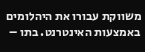משווקת עבורו את היהלומים באמצעות האינטרנט. בתו –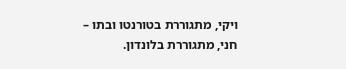ויקי, מתגוררת בטורנטו ובתו – חני, מתגוררת בלונדון.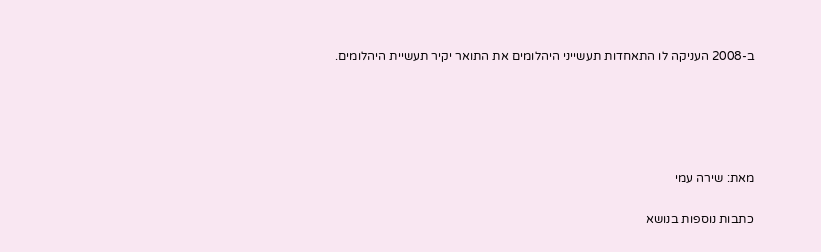ב-2008 העניקה לו התאחדות תעשייני היהלומים את התואר יקיר תעשיית היהלומים.





מאת: שירה עמי

כתבות נוספות בנושא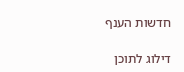חדשות הענף

דילוג לתוכן